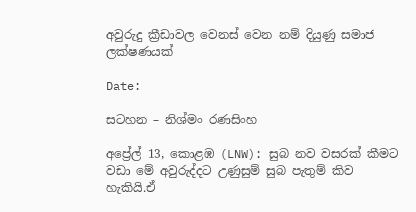අවුරුදු ක්‍රීඩාවල වෙනස් වෙන නම් දියුණු සමාජ ලක්ෂණයක්

Date:

සටහන – නිශ්මං රණසිංහ

අප්‍රේල් 13, කොළඹ (LNW): සුබ නව වසරක් කීමට වඩා මේ අවුරුද්දට උණුසුම් සුබ පැතුම් කිව හැකියි.ඒ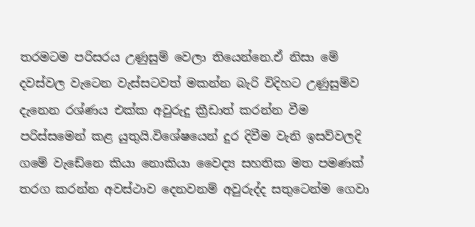තරමටම පරිසරය උණුසුම් වෙලා තියෙන්නෙ.ඒ නිසා මේ දවස්වල වැටෙන වැස්සටවත් මකන්න බැරි විදිහට උණුසුම්ව දැනෙන රශ්ණය එක්ක අවුරුදු ක්‍රීඩාත් කරන්න වීම පරිස්සමෙන් කළ යුතුයි.විශේෂයෙන් දුර දිවීම වැනි ඉසව්වලදි ගමේ වැඩේනෙ කියා නොකියා වෛද්‍ය සහතික මත පමණක් තරග කරන්න අවස්ථාව දෙනවනම් අවුරුද්ද සතුටෙන්ම ගෙවා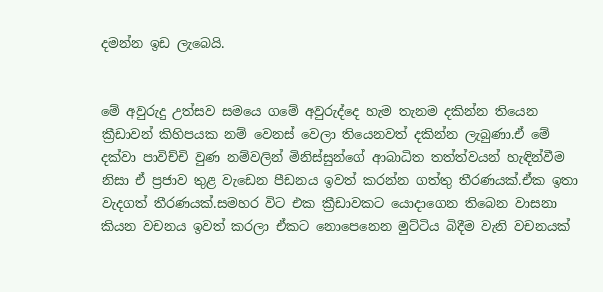දමන්න ඉඩ ලැබෙයි.


මේ අවුරුදු උත්සව සමයෙ ගමේ අවුරුද්දෙ හැම තැනම දකින්න තියෙන ක්‍රීඩාවන් කිහිපයක නම් වෙනස් වෙලා තියෙනවත් දකින්න ලැබුණා.ඒ මේ දක්වා පාවිච්චි වුණ නම්වලින් මිනිස්සුන්ගේ ආබාධිත තත්ත්වයන් හැඳින්වීම නිසා ඒ ප්‍රජාව තුළ වැඩෙන පීඩනය ඉවත් කරන්න ගත්තු තීරණයක්.ඒක ඉතා වැදගත් තීරණයක්.සමහර විට එක ක්‍රීඩාවකට යොදාගෙන තිබෙන වාසනා කියන වචනය ඉවත් කරලා ඒකට නොපෙනෙන මුට්ටිය බිදීම වැනි වචනයක්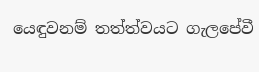යෙඳුවනම් තත්ත්වයට ගැලපේවී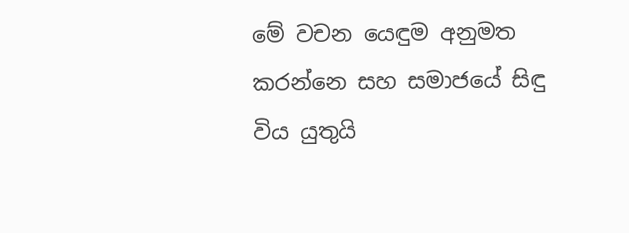මේ වචන යෙඳුම අනුමත කරන්නෙ සහ සමාජයේ සිඳු විය යුතුයි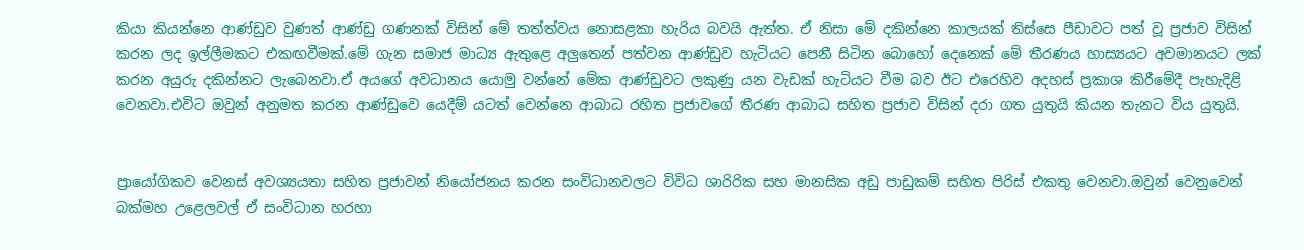කියා කියන්නෙ ආණ්ඩුව වුණත් ආණ්ඩු ගණනක් විසින් මේ තත්ත්වය නොසළකා හැරිය බවයි ඇත්ත. ඒ නිසා මේ දකින්නෙ කාලයක් තිස්සෙ පීඩාවට පත් වූ ප්‍රජාව විසින් කරන ලද ඉල්ලීමකට එකඟවීමක්.මේ ගැන සමාජ මාධ්‍ය ඇතුළෙ අලුතෙන් පත්වන ආණ්ඩුව හැටියට පෙනී සිටින බොහෝ දෙනෙක් මේ තීරණය හාස්‍යයට අවමානයට ලක් කරන අයුරු දකින්නට ලැබෙනවා.ඒ අයගේ අවධානය යොමු වන්නේ මේක ආණ්ඩුවට ලකුණු යන වැඩක් හැටියට වීම බව ඊට එරෙහිව අදහස් ප්‍රකාශ කිරීමේදී පැහැදිළි වෙනවා.එවිට ඔවුන් අනුමත කරන ආණ්ඩුවෙ යෙදීම් යටත් වෙන්නෙ ආබාධ රහිත ප්‍රජාවගේ තීරණ ආබාධ සහිත ප්‍රජාව විසින් දරා ගත යුතුයි කියන තැනට විය යුතුයි.


ප්‍රායෝගිකව වෙනස් අවශ්‍යයතා සහිත ප්‍රජාවන් නියෝජනය කරන සංවිධානවලට විවිධ ශාරිරික සහ මානසික අඩු පාඩුකම් සහිත පිරිස් එකතු වෙනවා.ඔවුන් වෙනුවෙන් බක්මහ උළෙලවල් ඒ සංවිධාන හරහා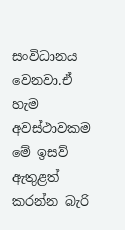සංවිධානය වෙනවා.ඒ හැම අවස්ථාවකම මේ ඉසව් ඇතුළත් කරන්න බැරි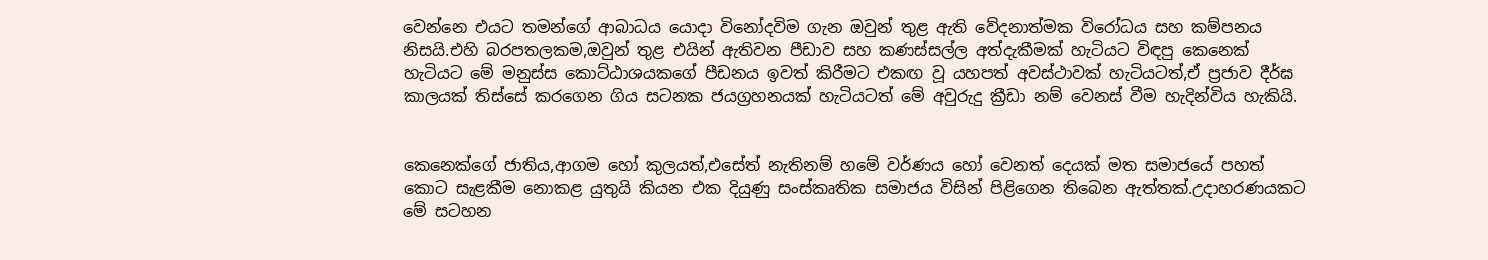වෙන්නෙ එයට තමන්ගේ ආබාධය යොදා විනෝදවිම ගැන ඔවුන් තුළ ඇති වේදනාත්මක විරෝධය සහ කම්පනය නිසයි.එහි බරපතලකම,ඔවුන් තුළ එයින් ඇතිවන පීඩාව සහ කණස්සල්ල අත්දැකීමක් හැටියට විඳපු කෙනෙක් හැටියට මේ මනුස්ස කොට්ඨාශයකගේ පීඩනය ඉවත් කිරීමට එකඟ වූ යහපත් අවස්ථාවක් හැටියටත්,ඒ ප්‍රජාව දීර්ඝ කාලයක් තිස්සේ කරගෙන ගිය සටනක ජයග්‍රහනයක් හැටියටත් මේ අවුරුදු ක්‍රීඩා නම් වෙනස් වීම හැදින්විය හැකියි.


කෙනෙක්ගේ ජාතිය,ආගම හෝ කුලයත්,එසේත් නැතිනම් හමේ වර්ණය හෝ වෙනත් දෙයක් මත සමාජයේ පහත් කොට සැළකීම නොකළ යුතුයි කියන එක දියුණු සංස්කෘතික සමාජය විසින් පිළිගෙන තිබෙන ඇත්තක්.උදාහරණයකට මේ සටහන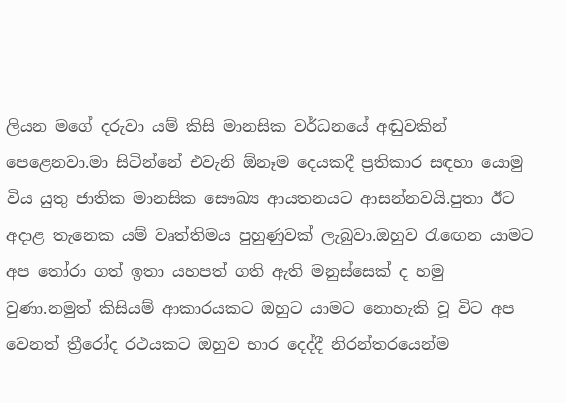ලියන මගේ දරුවා යම් කිසි මානසික වර්ධනයේ අඬුවකින් පෙළෙනවා.මා සිටින්නේ එවැනි ඕනෑම දෙයකදී ප්‍රතිකාර සඳහා යොමු විය යුතු ජාතික මානසික සෞඛ්‍ය ආයතනයට ආසන්නවයි.පුතා ඊට අදාළ තැනෙක යම් වෘත්තිමය පුහුණුවක් ලැබුවා.ඔහුව රැඟෙන යාමට අප තෝරා ගත් ඉතා යහපත් ගති ඇති මනුස්සෙක් ද හමු වුණා.නමුත් කිසියම් ආකාරයකට ඔහුට යාමට නොහැකි වූ විට අප වෙනත් ත්‍රීරෝද රථයකට ඔහුව භාර දෙද්දී නිරන්තරයෙන්ම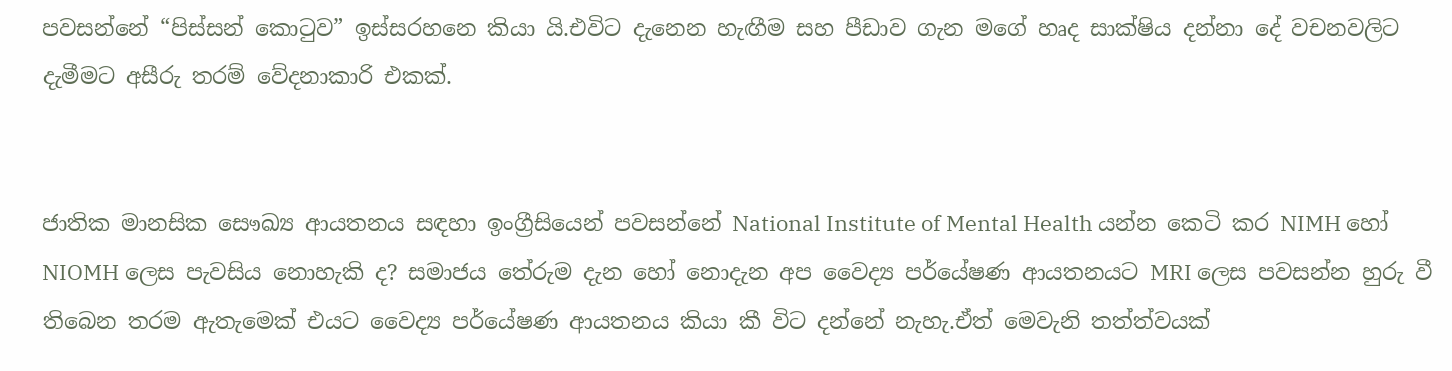පවසන්නේ “පිස්සන් කොටුව” ඉස්සරහනෙ කියා යි.එවිට දැනෙන හැඟීම සහ පීඩාව ගැන මගේ හෘද සාක්ෂිය දන්නා දේ වචනවලිට දැමීමට අසීරු තරම් වේදනාකාරි එකක්.


ජාතික මානසික සෞඛ්‍ය ආයතනය සඳහා ඉංග්‍රීසියෙන් පවසන්නේ National Institute of Mental Health යන්න කෙටි කර NIMH හෝ NIOMH ලෙස පැවසිය නොහැකි ද? සමාජය තේරුම දැන හෝ නොදැන අප වෛද්‍ය පර්යේෂණ ආයතනයට MRI ලෙස පවසන්න හුරු වී තිබෙන තරම ඇතැමෙක් එයට වෛද්‍ය පර්යේෂණ ආයතනය කියා කී විට දන්නේ නැහැ.ඒත් මෙවැනි තත්ත්වයක්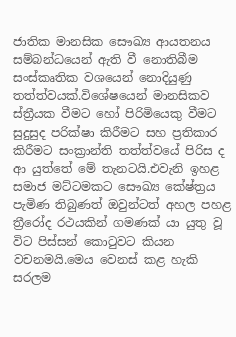ජාතික මානසික සෞඛ්‍ය ආයතනය සම්බන්ධයෙන් ඇති වී නොතිබීම සංස්කෘතික වශයෙන් නොදියුණු තත්ත්වයක්.විශේෂයෙන් මානසිකව ස්ත්‍රීයක වීමට හෝ පිරිමියෙකු වීමට සුදුසුද පරික්ෂා කිරීමට සහ ප්‍රතිකාර කිරීමට සංක්‍රාන්ති තත්ත්වයේ පිරිස ද ආ යුත්තේ මේ තැනටයි.එවැනි ඉහළ සමාජ මට්ටමකට සෞඛ්‍ය කේෂ්ත්‍රය පැමිණ තිබුණත් ඔවුන්ටත් අහල පහළ ත්‍රීරෝද රථයකින් ගමණක් යා යුතු වූ විට පිස්සන් කොටුවට කියන වචනමයි.මෙය වෙනස් කළ හැකි සරලම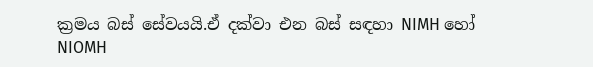ක්‍රමය බස් සේවයයි.ඒ දක්වා එන බස් සඳහා NIMH හෝ NIOMH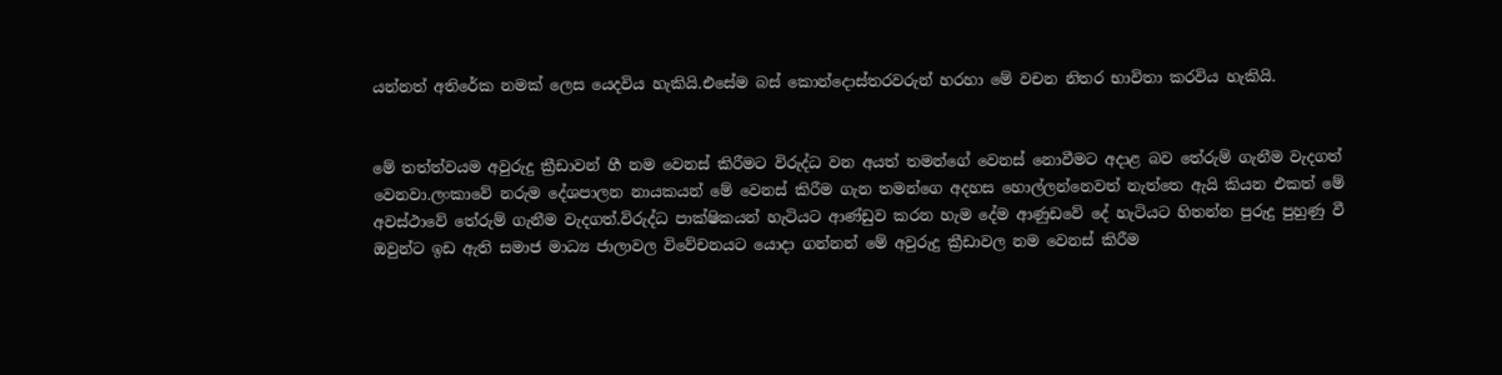යන්නත් අතිරේක නමක් ලෙස යෙදවිය හැකියි.එසේම බස් කොන්දොස්තරවරුන් හරහා මේ වචන නිතර භාවිතා කරවිය හැකියි.


මේ තත්ත්වයම අවුරුදු ක්‍රීඩාවන් හී නම වෙනස් කිරීමට විරුද්ධ වන අයත් තමන්ගේ වෙනස් නොවීමට අදාළ බව තේරුම් ගැනීම වැදගත් වෙනවා.ලංකාවේ නරුම දේශපාලන නායකයන් මේ වෙනස් කිරීම ගැන තමන්ගෙ අදහස හොල්ලන්නෙවත් නැත්තෙ ඇයි කියන එකත් මේ අවස්ථාවේ තේරුම් ගැනීම වැදගත්.විරුද්ධ පාක්ෂිකයන් හැටියට ආණ්ඩුව කරන හැම දේම ආණුඩවේ දේ හැටියට හිතන්න පුරුදු පුහුණු වී ඔවුන්ට ඉඩ ඇති සමාජ මාධ්‍ය ජාලාවල විවේචනයට යොදා ගන්නන් මේ අවුරුදු ක්‍රීඩාවල නම වෙනස් කිරීම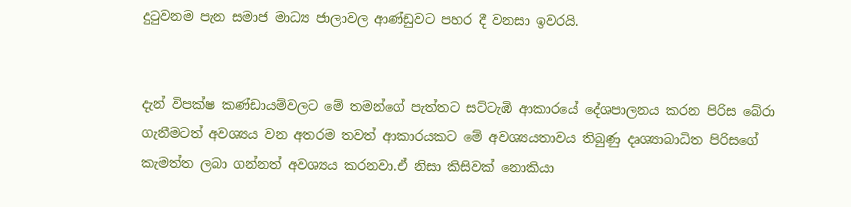දුටුවනම පැන සමාජ මාධ්‍ය ජාලාවල ආණ්ඩුවට පහර දී වනසා ඉවරයි.


දැන් විපක්ෂ කණ්ඩායම්වලට මේ තමන්ගේ පැත්තට සට්ටැඹි ආකාරයේ දේශපාලනය කරන පිරිස බේරා ගැනීමටත් අවශ්‍යය වන අතරම තවත් ආකාරයකට මේ අවශ්‍යයතාවය තිබුණු දෘශ්‍යාබාධිත පිරිසගේ කැමත්ත ලබා ගන්නත් අවශ්‍යය කරනවා.ඒ නිසා කිසිවක් නොකියා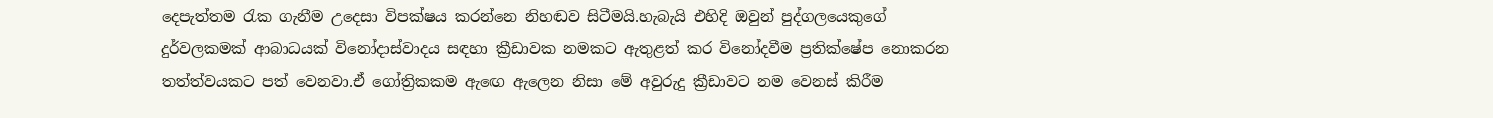දෙපැත්තම රැක ගැනීම උදෙසා විපක්ෂය කරන්නෙ නිහඬව සිටීමයි.හැබැයි එහිදි ඔවුන් පුද්ගලයෙකුගේ දුර්වලකමක් ආබාධයක් විනෝදාස්වාදය සඳහා ක්‍රීඩාවක නමකට ඇතුළත් කර විනෝදවීම ප්‍රතික්ෂේප නොකරන තත්ත්වයකට පත් වෙනවා.ඒ ගෝත්‍රිකකම ඇඟෙ ඇලෙන නිසා මේ අවුරුදු ක්‍රීඩාවට නම වෙනස් කිරීම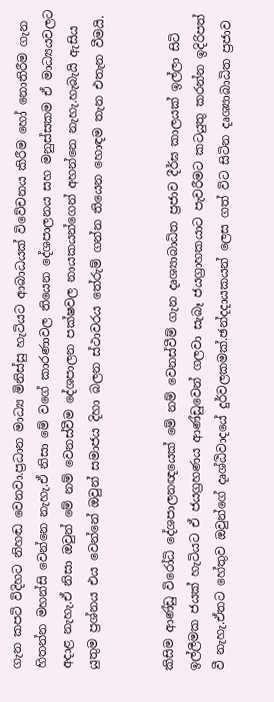ගැන කපටි විදිහට නිහඬ වෙනවා.ප්‍රධාන මාධ්‍ය මිනිස්සු හැටියට ආබාධයක් විවේචනය කිරීම හෝ නොතිරීම ගැන හිතන්න මහන්සි වෙන්නෙ නැහැ.ඒ නිසා මේ වගේ කාරණාවල තියෙන දේශපාලනය සහ මනුස්සකම ඒ මාධ්‍යයවලට අදාළ නැහැ.ඒ නිසා ඔවුන් මේ නම් වෙනස්වීම දේශපාලන පක්ෂවල නායකයන්ගෙන් අහන්නෙ නැහැ.හැබැයි ඇසිය යුතුම ප්‍රශ්නය එය වෙන්නේ ඔවුන් සමාජය දිහා බලන ස්ථාවරය තේරුම් ගන්න තියෙන හොඳම තැන එතැන වීමයි.


කිසිම ආණ්ඩු විරෝධි දේශපාලනඥයෙක් මේ නම් වෙනස්වීම් ගැන දෘශ්‍යාබාධිත ප්‍රජාව දීර්ඝ කාලයක් ඉල්ලා සිටි ඉල්ලීමක ජයක් හැටියට ඒ ජයග්‍රහණය ආණ්ඩුවෙන් ගලවා සැබෑ ජයග්‍රාහකයාට පැවරීමට කටයුතු කරන්න ඉදිරිපත් වී නැහැ.ඒතට හේතුව ඔවුන්ගේ දෘශ්ඨිවාදයේ දුර්වලකමක්.ඡන්දදායකයන් ලෙස ගත් විට සිටින දෘශ්‍යාබාධිත ප්‍රජාව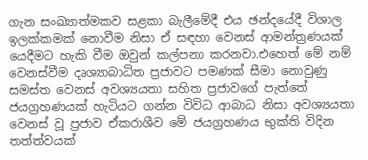ගැන සංඛ්‍යාත්මකව සළකා බැලීමේදී එය ඡන්දයේදී විශාල ඉලක්කමක් නොවීම නිසා ඒ සඳහා වෙනස් ආමන්ත්‍රණයක් යෙදීමට හැකි වීම ඔවුන් කල්පනා කරනවා.එහෙත් මේ නම් වෙනස්වීම දෘශ්‍යාබාධිත ප්‍රජාවට පමණක් සීමා නොවුණු සමස්ත වෙනස් අවශ්‍යයතා සහිත ප්‍රජාවගේ පැත්තේ ජයග්‍රහණයක් හැටියට ගන්න විවිධ ආබාධ නිසා අවශ්‍යයතා වෙනස් වූ ප්‍රජාව ඒකරාශීව මේ ජයග්‍රහණය භුක්ති විදින තත්ත්වයක්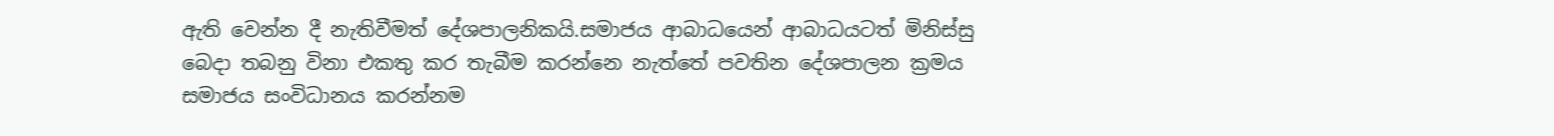ඇති වෙන්න දී නැතිවීමත් දේශපාලනිකයි.සමාජය ආබාධයෙන් ආබාධයටත් මිනිස්සු බෙදා තබනු විනා එකතු කර තැබීම කරන්නෙ නැත්තේ පවතින දේශපාලන ක්‍රමය සමාජය සංවිධානය කරන්නම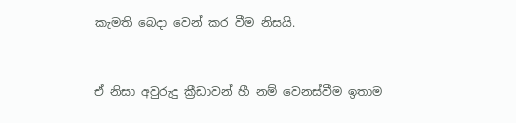කැමති බෙදා වෙන් කර වීම නිසයි.


ඒ නිසා අවුරුදු ක්‍රීඩාවන් හී නම් වෙනස්වීම ඉතාම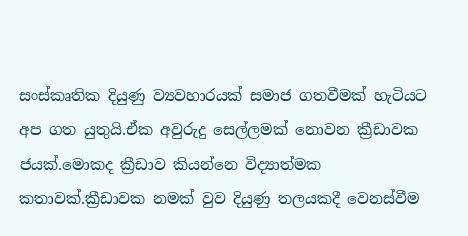සංස්කෘතික දියුණු ව්‍යවහාරයක් සමාජ ගතවීමක් හැටියට අප ගත යුතුයි.ඒක අවුරුදු සෙල්ලමක් නොවන ක්‍රීඩාවක ජයක්.මොකද ක්‍රීඩාව කියන්නෙ විද්‍යාත්මක කතාවක්.ක්‍රීඩාවක නමක් වුව දියුණු තලයකදී වෙනස්වීම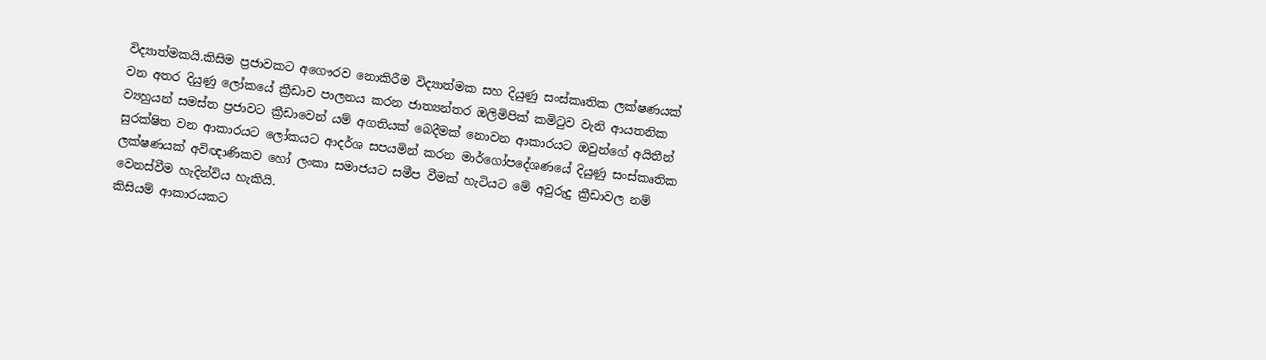විද්‍යාත්මකයි.කිසිම ප්‍රජාවකට අගෞරව නොකිරීම විද්‍යාත්මක සහ දියුණු සංස්කෘතික ලක්ෂණයක් වන අතර දියුණු ලෝකයේ ක්‍රීඩාව පාලනය කරන ජාත්‍යන්තර ඔලිමිපික් කමිටුව වැනි ආයතනික ව්‍යහුයන් සමස්ත ප්‍රජාවට ක්‍රීඩාවෙන් යම් අගතියක් බෙදීමක් නොවන ආකාරයට ඔවුන්ගේ අයිතීන් සුරක්ෂිත වන ආකාරයට ලෝකයට ආදර්ශ සපයමින් කරන මාර්ගෝපදේශණයේ දියුණු සංස්කෘතික ලක්ෂණයක් අවිඥාණිකව හෝ ලංකා සමාජයට සමීප වීමක් හැටියට මේ අවුරුදු ක්‍රීඩාවල නම් වෙනස්වීම හැදින්විය හැකියි.
කිසියම් ආකාරයකට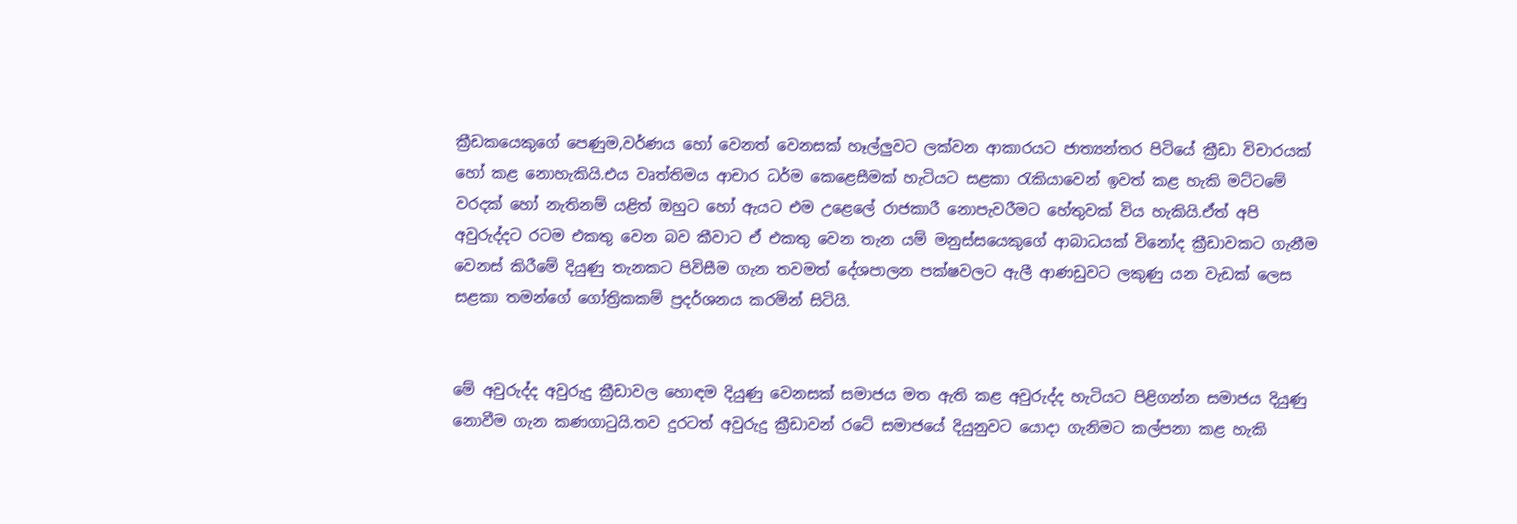ක්‍රීඩකයෙකුගේ පෙණුම,වර්ණය හෝ වෙනත් වෙනසක් හෑල්ලුවට ලක්වන ආකාරයට ජාත්‍යන්තර පිටියේ ක්‍රීඩා විචාරයක් හෝ කළ නොහැකියි.එය වෘත්තිමය ආචාර ධර්ම කෙළෙසීමක් හැටියට සළකා රැකියාවෙන් ඉවත් කළ හැකි මට්ටමේ වරදක් හෝ නැතිනම් යළිත් ඔහුට හෝ ඇයට එම උළෙලේ රාජකාරී නොපැවරීමට හේතුවක් විය හැකියි.ඒත් අපි අවුරුද්දට රටම එකතු වෙන බව කීවාට ඒ එකතු වෙන තැන යම් මනුස්සයෙකුගේ ආබාධයක් විනෝද ක්‍රීඩාවකට ගැනීම වෙනස් කිරීමේ දියුණු තැනකට පිවිසීම ගැන තවමත් දේශපාලන පක්ෂවලට ඇලී ආණඩුවට ලකුණු යන වැඩක් ලෙස සළකා තමන්ගේ ගෝත්‍රිකකම් ප්‍රදර්ශනය කරමින් සිටියි.


මේ අවුරුද්ද අවුරුදු ක්‍රීඩාවල හොඳම දියුණු වෙනසක් සමාජය මත ඇති කළ අවුරුද්ද හැටියට පිළිගන්න සමාජය දියුණු නොවීම ගැන කණගාටුයි.තව දුරටත් අවුරුදු ක්‍රීඩාවන් රටේ සමාජයේ දියුනුවට යොදා ගැනිමට කල්පනා කළ හැකි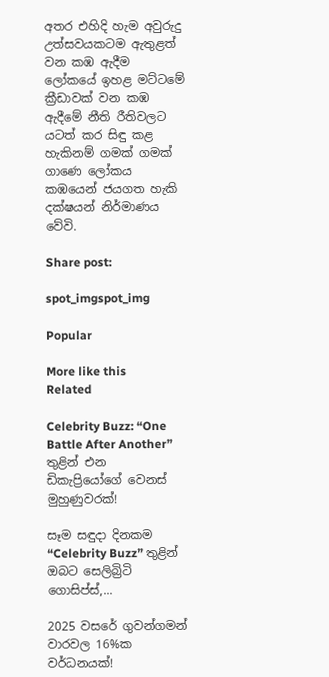අතර එහිදි හැම අවුරුදු උත්සවයකටම ඇතුළත් වන කඹ ඇදීම ලෝකයේ ඉහළ මට්ටමේ ක්‍රීඩාවක් වන කඹ ඇදීමේ නීති රීතිවලට යටත් කර සිඳු කළ හැකිනම් ගමක් ගමක් ගාණෙ ලෝකය කඹයෙන් ජයගත හැකි දක්ෂයන් නිර්මාණය වේවි.

Share post:

spot_imgspot_img

Popular

More like this
Related

Celebrity Buzz: “One Battle After Another” තුළින් එන ඩිකැප්‍රියෝගේ වෙනස් මුහුණුවරක්!

සෑම සඳුදා දිනකම “Celebrity Buzz” තුළින් ඔබට සෙලිබ්‍රිටි ගොසිප්ස්,...

2025 වසරේ ගුවන්ගමන් වාරවල 16%ක වර්ධනයක්!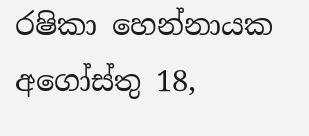රෂිකා හෙන්නායක අගෝස්තු 18,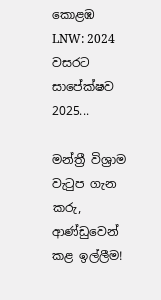කොළඹ LNW: 2024 වසරට සාපේක්ෂව 2025...

මන්ත්‍රී විශ්‍රාම වැටුප ගැන කරු, ආණ්ඩුවෙන් කළ ඉල්ලීම!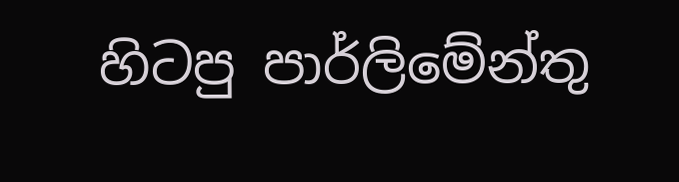හිටපු පාර්ලිමේන්තු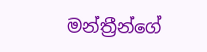මන්ත්‍රීන්ගේ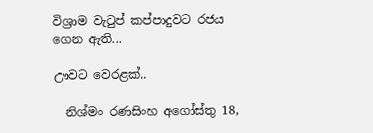විශ්‍රාම වැටුප් කප්පාදුවට රජය ගෙන ඇති...

ඌවට වෙරළක්..

  නිශ්මං රණසිංහ අගෝස්තු 18,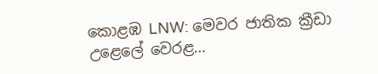කොළඹ LNW: මෙවර ජාතික ක්‍රීඩා උළෙලේ වෙරළ...